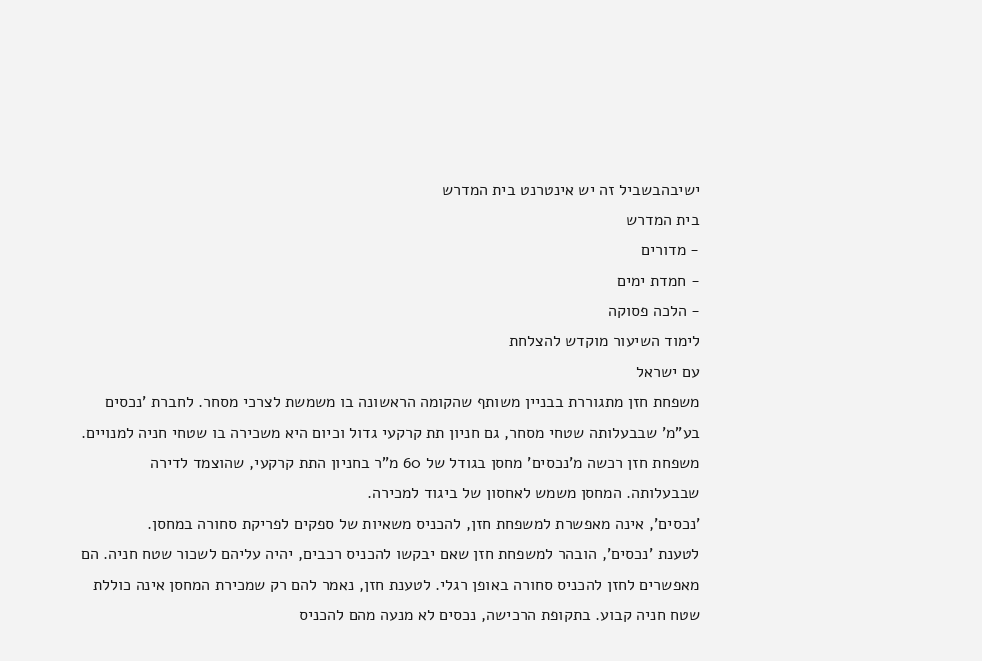ישיבהבשביל זה יש אינטרנט בית המדרש
בית המדרש
- מדורים
- חמדת ימים
- הלכה פסוקה
לימוד השיעור מוקדש להצלחת
עם ישראל
משפחת חזן מתגוררת בבניין משותף שהקומה הראשונה בו משמשת לצרכי מסחר. לחברת 'נכסים בע"מ' שבבעלותה שטחי מסחר, גם חניון תת קרקעי גדול וכיום היא משכירה בו שטחי חניה למנויים.
משפחת חזן רכשה מ'נכסים' מחסן בגודל של 60 מ"ר בחניון התת קרקעי, שהוצמד לדירה שבבעלותה. המחסן משמש לאחסון של ביגוד למכירה.
'נכסים', אינה מאפשרת למשפחת חזן, להכניס משאיות של ספקים לפריקת סחורה במחסן.
לטענת 'נכסים', הובהר למשפחת חזן שאם יבקשו להכניס רכבים, יהיה עליהם לשכור שטח חניה. הם מאפשרים לחזן להכניס סחורה באופן רגלי. לטענת חזן, נאמר להם רק שמכירת המחסן אינה כוללת שטח חניה קבוע. בתקופת הרכישה, נכסים לא מנעה מהם להכניס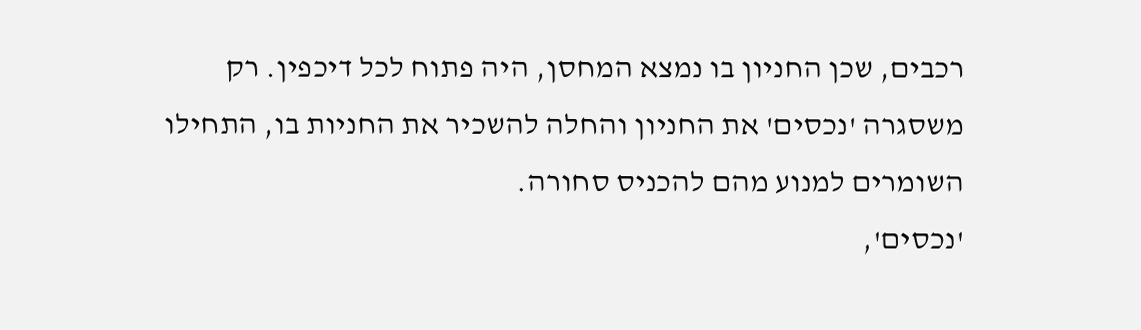רכבים, שכן החניון בו נמצא המחסן, היה פתוח לכל דיכפין. רק משסגרה 'נכסים' את החניון והחלה להשכיר את החניות בו, התחילו השומרים למנוע מהם להכניס סחורה.
'נכסים',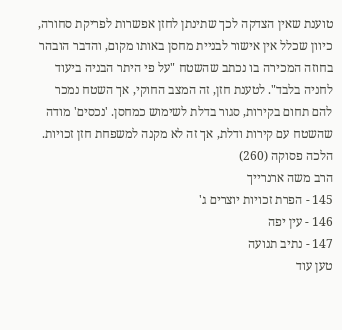טוענת שאין הצדקה לכך שתינתן לחזן אפשרות לפריקת סחורה, כיוון שכלל אין אישור לבניית מחסן באותו מקום, והדבר הובהר בחוזה המכירה בו נכתב שהשטח "על פי היתר הבניה ביעוד לחניה בלבד". לטענת חזן, זה המצב החוקי, אך השטח נמכר להם תחום בקירות, סגור בדלת לשימוש כמחסן. 'נכסים' מודה שהשטח עם קירות ודלת, אך זה לא מקנה למשפחת חזן זכויות.
הלכה פסוקה (260)
הרב משה ארנרייך
145 - הפרת זכויות יוצרים ג'
146 - עין יפה
147 - נתיב תנועה
טען עוד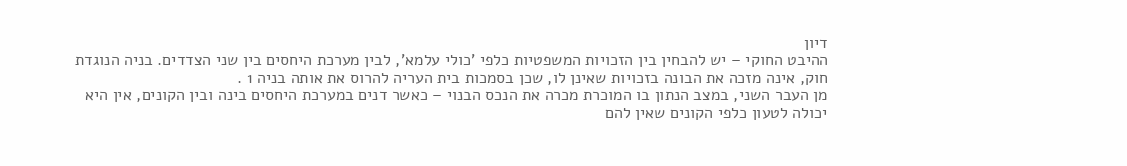דיון
ההיבט החוקי – יש להבחין בין הזכויות המשפטיות כלפי 'כולי עלמא', לבין מערכת היחסים בין שני הצדדים. בניה הנוגדת חוק, אינה מזכה את הבונה בזכויות שאינן לו, שכן בסמכות בית העריה להרוס את אותה בניה 1 .
מן העבר השני, במצב הנתון בו המוכרת מכרה את הנכס הבנוי – כאשר דנים במערכת היחסים בינה ובין הקונים, אין היא יכולה לטעון כלפי הקונים שאין להם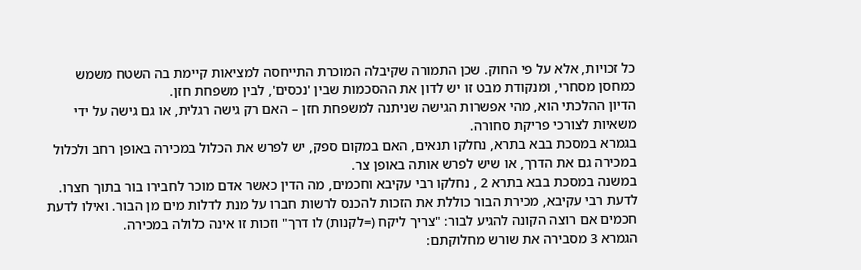כל זכויות, אלא על פי החוק. שכן התמורה שקיבלה המוכרת התייחסה למציאות קיימת בה השטח משמש כמחסן מסחרי, ומנקודת מבט זו יש לדון את ההסכמות שבין 'נכסים', לבין משפחת חזן.
הדיון ההלכתי הוא, מהי אפשרות הגישה שניתנה למשפחת חזן – האם רק גישה רגלית, או גם גישה על ידי משאיות לצורכי פריקת סחורה.
בגמרא במסכת בבא בתרא, נחלקו תנאים, האם במקום ספק, יש לפרש את הכלול במכירה באופן רחב ולכלול במכירה גם את הדרך, או שיש לפרש אותה באופן צר.
במשנה במסכת בבא בתרא 2 , נחלקו רבי עקיבא וחכמים, מה הדין כאשר אדם מוכר לחבירו בור בתוך חצרו.
לדעת רבי עקיבא, מכירת הבור כוללת את הזכות להכנס לרשות חברו על מנת לדלות מים מן הבור. ואילו לדעת חכמים אם רוצה הקונה להגיע לבור: "צריך ליקח (=לקנות) לו דרך" וזכות זו אינה כלולה במכירה.
הגמרא 3 מסבירה את שורש מחלוקתם: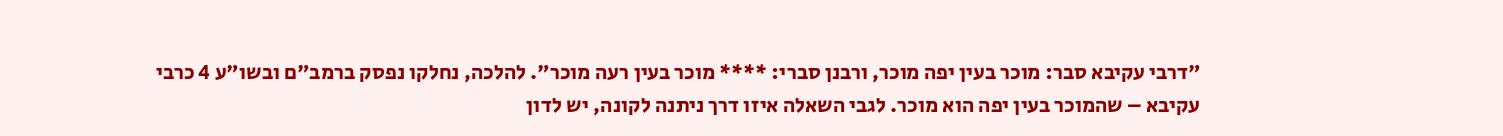"דרבי עקיבא סבר: מוכר בעין יפה מוכר, ורבנן סברי: **** מוכר בעין רעה מוכר". להלכה, נחלקו נפסק ברמב"ם ובשו"ע 4 כרבי עקיבא – שהמוכר בעין יפה הוא מוכר. לגבי השאלה איזו דרך ניתנה לקונה, יש לדון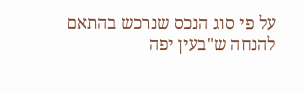על פי סוג הנכס שנרכש בהתאם להנחה ש"בעין יפה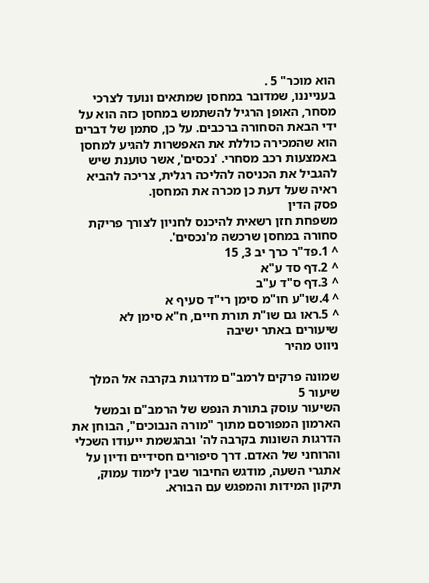הוא מוכר" 5 .
בענייננו, שמדובר במחסן שמתאים ונועד לצרכי מסחר, האופן הרגיל להשתמש במחסן כזה הוא על ידי הבאת הסחורה ברכבים. על כן, סתמן של דברים הוא שהמכירה כוללת את האפשרות להגיע למחסן באמצעות רכב מסחרי. 'נכסים', אשר טוענת שיש להגביל את הכניסה להליכה רגלית, צריכה להביא ראיה שעל דעת כן מכרה את המחסן.
פסק הדין
משפחת חזן רשאית להיכנס לחניון לצורך פריקת סחורה במחסן שרכשה מ'נכסים'.
^ 1.פד"ר כרך יב 3, 15
^ 2.דף סד ע"א
^ 3.דף ס"ד ע"ב
^ 4.שו"ע חו"מ סימן רי"ד סעיף א
^ 5.ראו גם שו"ת תורת חיים, ח"א סימן לא
שיעורים באתר ישיבה
ניווט מהיר

שמונה פרקים לרמב"ם מדרגות בקרבה אל המלך
שיעור 5
השיעור עוסק בתורת הנפש של הרמב"ם ובמשל הארמון המפורסם מתוך "מורה הנבוכים", הבוחן את הדרגות השונות בקרבה לה' ובהגשמת ייעודו השכלי והרוחני של האדם. דרך סיפורים חסידיים ודיון על אתגרי השעה, מודגש החיבור שבין לימוד עמוק, תיקון המידות והמפגש עם הבורא.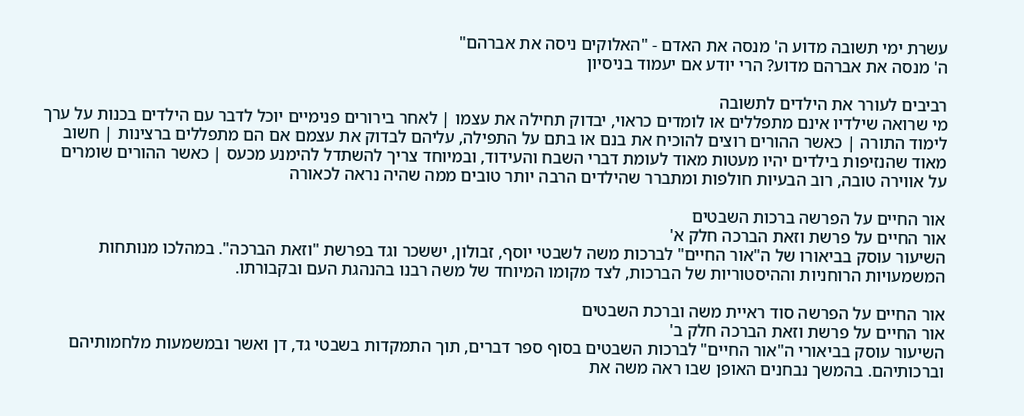עשרת ימי תשובה מדוע ה' מנסה את האדם - "האלוקים ניסה את אברהם"
ה' מנסה את אברהם מדוע? הרי יודע אם יעמוד בניסיון

רביבים לעורר את הילדים לתשובה
מי שרואה שילדיו אינם מתפללים או לומדים כראוי, יבדוק תחילה את עצמו | לאחר בירורים פנימיים יוכל לדבר עם הילדים בכנות על ערך לימוד התורה | כאשר ההורים רוצים להוכיח את בנם או בתם על התפילה, עליהם לבדוק את עצמם אם הם מתפללים ברצינות | חשוב מאוד שהנזיפות בילדים יהיו מעטות מאוד לעומת דברי השבח והעידוד, ובמיוחד צריך להשתדל להימנע מכעס | כאשר ההורים שומרים על אווירה טובה, רוב הבעיות חולפות ומתברר שהילדים הרבה יותר טובים ממה שהיה נראה לכאורה

אור החיים על הפרשה ברכות השבטים
אור החיים על פרשת וזאת הברכה חלק א'
השיעור עוסק בביאורו של ה"אור החיים" לברכות משה לשבטי יוסף, זבולון, יששכר וגד בפרשת "וזאת הברכה". במהלכו מנותחות המשמעויות הרוחניות וההיסטוריות של הברכות, לצד מקומו המיוחד של משה רבנו בהנהגת העם ובקבורתו.

אור החיים על הפרשה סוד ראיית משה וברכת השבטים
אור החיים על פרשת וזאת הברכה חלק ב'
השיעור עוסק בביאורי ה"אור החיים" לברכות השבטים בסוף ספר דברים, תוך התמקדות בשבטי גד, דן ואשר ובמשמעות מלחמותיהם וברכותיהם. בהמשך נבחנים האופן שבו ראה משה את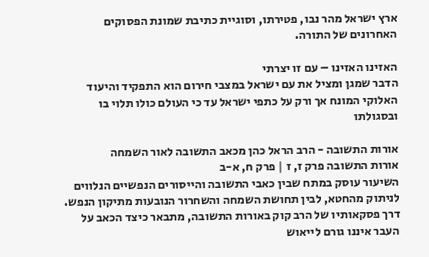ארץ ישראל מהר נבו, פטירתו, וסוגיית כתיבת שמונת הפסוקים האחרונים של התורה.

האזינו האזינו – עם זו יצרתי
הדבר שמגן ומציל את עם ישראל במצבי חירום הוא התפקיד והיעוד האלוקי המונח אך ורק על כתפי ישראל עד כי העולם כולו תלוי בו ובסגולתו

אורות התשובה - הרב הראל כהן מכאב התשובה לאור השמחה
אורות התשובה פרק ז, ז | פרק ח, א-ב
השיעור עוסק במתח שבין כאבי התשובה והייסורים הנפשיים הנלווים לניתוק מהחטא, לבין תחושת השמחה והשחרור הנובעות מתיקון הנפש. דרך פסקאותיו של הרב קוק באורות התשובה, מתבאר כיצד הכאב על העבר איננו גורם לייאוש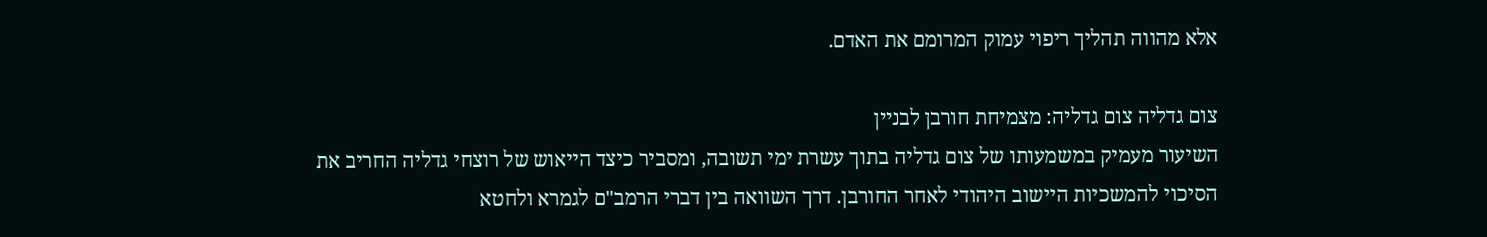אלא מהווה תהליך ריפוי עמוק המרומם את האדם.

צום גדליה צום גדליה: מצמיחת חורבן לבניין
השיעור מעמיק במשמעותו של צום גדליה בתוך עשרת ימי תשובה, ומסביר כיצד הייאוש של רוצחי גדליה החריב את הסיכוי להמשכיות היישוב היהודי לאחר החורבן. דרך השוואה בין דברי הרמב"ם לגמרא ולחטא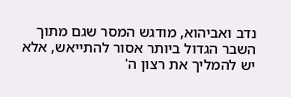נדב ואביהוא, מודגש המסר שגם מתוך השבר הגדול ביותר אסור להתייאש, אלא יש להמליך את רצון ה'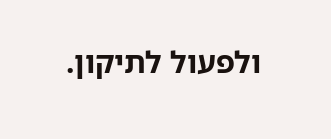ולפעול לתיקון.